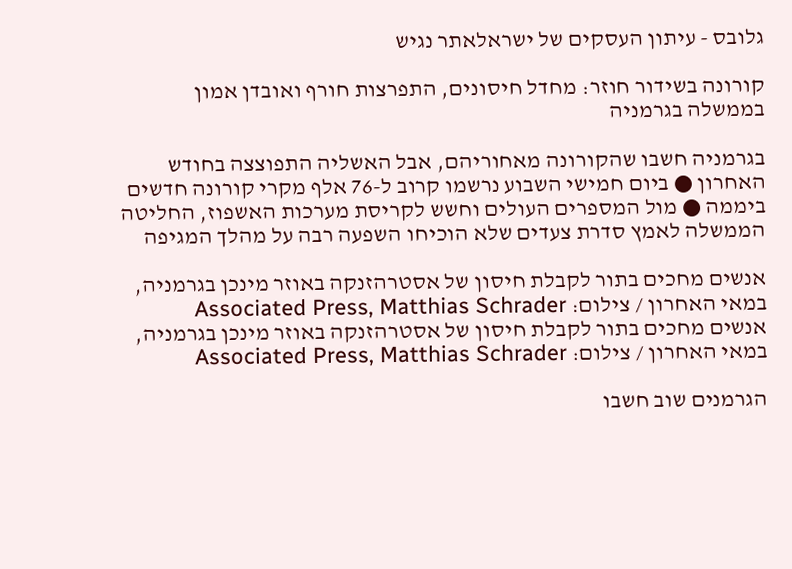גלובס - עיתון העסקים של ישראלאתר נגיש

קורונה בשידור חוזר: מחדל חיסונים, התפרצות חורף ואובדן אמון בממשלה בגרמניה

בגרמניה חשבו שהקורונה מאחוריהם, אבל האשליה התפוצצה בחודש האחרון ● ביום חמישי השבוע נרשמו קרוב ל-76 אלף מקרי קורונה חדשים ביממה ● מול המספרים העולים וחשש לקריסת מערכות האשפוז, החליטה הממשלה לאמץ סדרת צעדים שלא הוכיחו השפעה רבה על מהלך המגיפה

אנשים מחכים בתור לקבלת חיסון של אסטרהזנקה באוזר מינכן בגרמניה, במאי האחרון / צילום: Associated Press, Matthias Schrader
אנשים מחכים בתור לקבלת חיסון של אסטרהזנקה באוזר מינכן בגרמניה, במאי האחרון / צילום: Associated Press, Matthias Schrader

הגרמנים שוב חשבו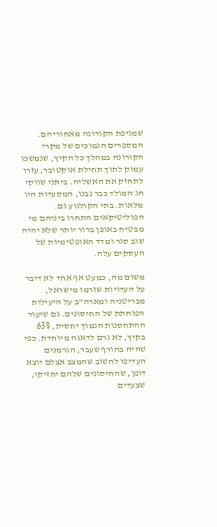שמגיפת הקורונה מאחוריהם. המספרים הנמוכים של מקרי הקורונה במהלך כל הקיץ, שנמשכו עמוק לתוך תחילת אוקטובר, עזרו לתחזק את האשליה. ביתני שווקי חג המולד כבר נבנו, המסעדות היו מלאות. בתי הקולנוע גם. הפוליטיקאים התחרו ביניהם מי מבטיח באופן ברור יותר שלא יהיה שוב סגר ומדד האופטימיות של העסקים עלה.

משום מה, כמעט אף אחד לא דיבר על העדויות שזרמו מישראל, מבריטניה ומארה"ב על היעילות הפוחתת של החיסונים. גם שיעור ההתחסנות הנמוך יחסית, 63% בקיץ, לא גרם לדאגה מיוחדת. כפי שהיה בחורף שעבר, הגרמנים העדיפו לחשוב שהמצב אצלם יוצא דופן, שהחיסונים שלהם יחזיקו, שצעדים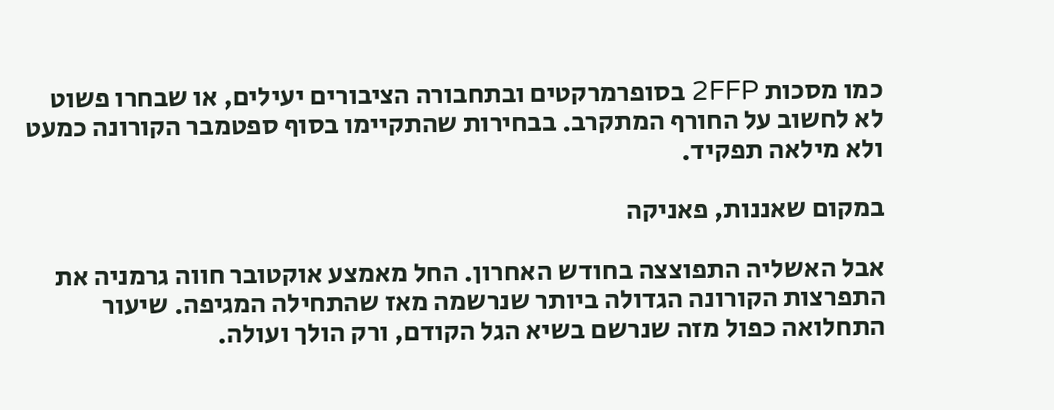כמו מסכות 2FFP בסופרמרקטים ובתחבורה הציבורים יעילים, או שבחרו פשוט לא לחשוב על החורף המתקרב. בבחירות שהתקיימו בסוף ספטמבר הקורונה כמעט ולא מילאה תפקיד.

במקום שאננות, פאניקה

אבל האשליה התפוצצה בחודש האחרון. החל מאמצע אוקטובר חווה גרמניה את התפרצות הקורונה הגדולה ביותר שנרשמה מאז שהתחילה המגיפה. שיעור התחלואה כפול מזה שנרשם בשיא הגל הקודם, ורק הולך ועולה.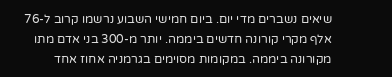שיאים נשברים מדי יום. ביום חמישי השבוע נרשמו קרוב ל-76 אלף מקרי קורונה חדשים ביממה. יותר מ-300 בני אדם מתו מקורונה ביממה. במקומות מסוימים בגרמניה אחוז אחד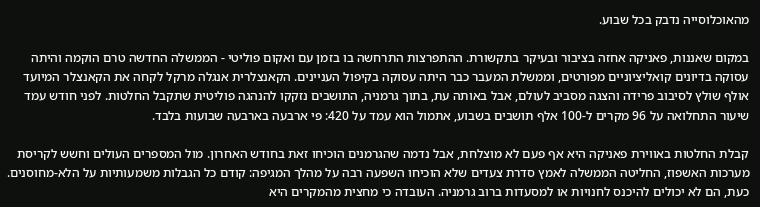מהאוכלוסייה נדבק בכל שבוע.

במקום שאננות, פאניקה אחזה בציבור ובעיקר בתקשורת. ההתפרצות התרחשה בו בזמן עם ואקום פוליטי - הממשלה החדשה טרם הוקמה והיתה עסוקה בדיונים קואליציוניים מפורטים, וממשלת המעבר כבר היתה עסוקה בקיפול העניינים. הקאנצלרית אנגלה מרקל לקחה את הקאנצלר המיועד אולף שולץ לסיבוב פרידה והצגה מסביב לעולם, אבל באותה עת, בתוך גרמניה, התושבים נזקקו להנהגה פוליטית שתקבל החלטות. לפני חודש עמד שיעור התחלואה על 96 מקרים ל-100 אלף תושבים בשבוע, אתמול הוא עמד על 420: פי ארבעה בארבעה שבועות בלבד.

קבלת החלטות באווירת פאניקה היא אף פעם לא מוצלחת, אבל נדמה שהגרמנים הוכיחו זאת בחודש האחרון. מול המספרים העולים וחשש לקריסת מערכות האשפוז, החליטה הממשלה לאמץ סדרת צעדים שלא הוכיחו השפעה רבה על מהלך המגיפה: קודם כל הגבלות משמעותיות על הלא-מחוסנים. כעת, הם לא יכולים להיכנס לחנויות או למסעדות ברוב גרמניה. העובדה כי מחצית מהמקרים היא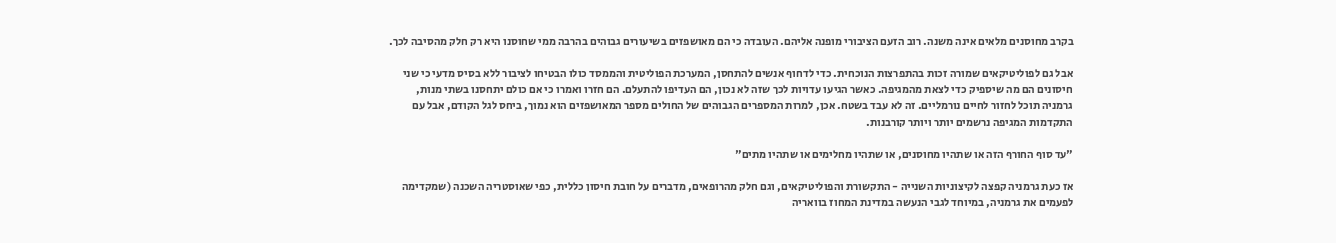בקרב מחוסנים מלאים אינה משנה. רוב הזעם הציבורי מופנה אליהם. העובדה כי הם מאושפזים בשיעורים גבוהים בהרבה ממי שחוסנו היא רק חלק מהסיבה לכך.

אבל גם לפוליטיקאים שמורה זכות בהתפרצות הנוכחית. כדי לדחוף אנשים להתחסן, המערכת הפוליטית והממסד כולו הבטיחו לציבור ללא בסיס מדעי כי שני חיסונים הם מה שיספיק כדי לצאת מהמגיפה. כאשר הגיעו עדויות לכך שזה לא נכון, הם העדיפו להתעלם. הם חזרו ואמרו כי אם כולם יתחסנו בשתי מנות, גרמניה תוכל לחזור לחיים נורמליים. זה לא עבד בשטח. אכן, למרות המספרים הגבוהים של החולים מספר המאושפזים הוא נמוך, ביחס לגל הקודם, אבל עם התקדמות המגיפה נרשמים יותר ויותר קורבנות.

"עד סוף החורף הזה או שתהיו מחוסנים, או שתהיו מחלימים או שתהיו מתים"

אז כעת גרמניה קפצה לקיצוניות השנייה - התקשורת והפוליטיקאים, וגם חלק מהרופאים, מדברים על חובת חיסון כללית, כפי שאוסטריה השכנה (שמקדימה לפעמים את גרמניה, במיוחד לגבי הנעשה במדינת המחוז בוואריה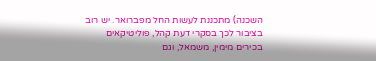השכנה) מתכננת לעשות החל מפברואר. יש רוב בציבור לכך בסקרי דעת קהל, פוליטיקאים בכירים מימין, משמאל, וגם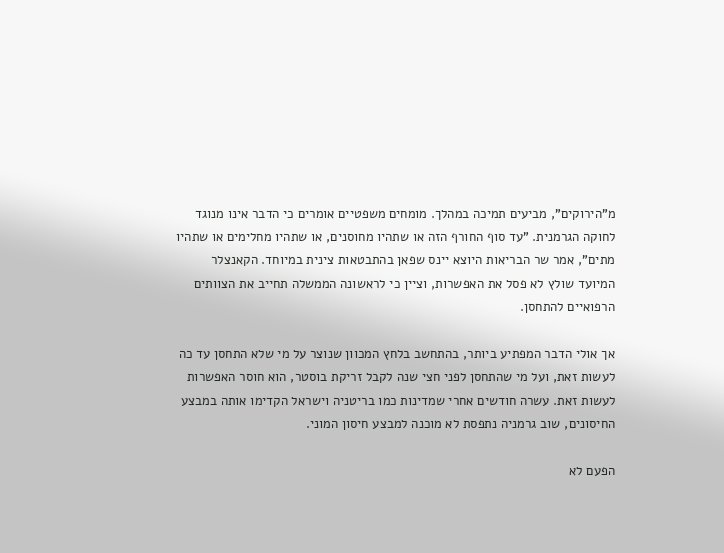מ"הירוקים", מביעים תמיכה במהלך. מומחים משפטיים אומרים כי הדבר אינו מנוגד לחוקה הגרמנית. "עד סוף החורף הזה או שתהיו מחוסנים, או שתהיו מחלימים או שתהיו מתים", אמר שר הבריאות היוצא יינס שפאן בהתבטאות צינית במיוחד. הקאנצלר המיועד שולץ לא פסל את האפשרות, וציין כי לראשונה הממשלה תחייב את הצוותים הרפואיים להתחסן.

אך אולי הדבר המפתיע ביותר, בהתחשב בלחץ המכוון שנוצר על מי שלא התחסן עד כה לעשות זאת, ועל מי שהתחסן לפני חצי שנה לקבל זריקת בוסטר, הוא חוסר האפשרות לעשות זאת. עשרה חודשים אחרי שמדינות כמו בריטניה וישראל הקדימו אותה במבצע החיסונים, שוב גרמניה נתפסת לא מוכנה למבצע חיסון המוני.

הפעם לא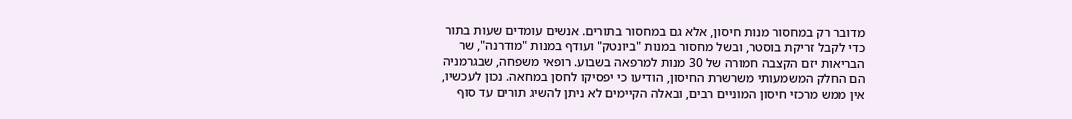מדובר רק במחסור מנות חיסון, אלא גם במחסור בתורים. אנשים עומדים שעות בתור כדי לקבל זריקת בוסטר, ובשל מחסור במנות "ביונטק" ועודף במנות "מודרנה", שר הבריאות יזם הקצבה חמורה של 30 מנות למרפאה בשבוע. רופאי משפחה, שבגרמניה הם החלק המשמעותי משרשרת החיסון, הודיעו כי יפסיקו לחסן במחאה. נכון לעכשיו, אין ממש מרכזי חיסון המוניים רבים, ובאלה הקיימים לא ניתן להשיג תורים עד סוף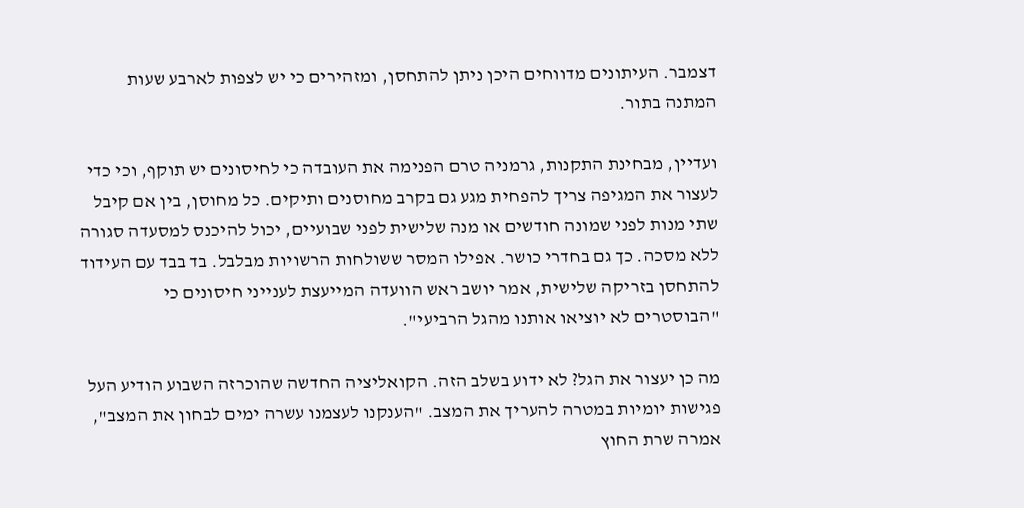דצמבר. העיתונים מדווחים היכן ניתן להתחסן, ומזהירים כי יש לצפות לארבע שעות המתנה בתור.

ועדיין, מבחינת התקנות, גרמניה טרם הפנימה את העובדה כי לחיסונים יש תוקף, וכי כדי לעצור את המגיפה צריך להפחית מגע גם בקרב מחוסנים ותיקים. כל מחוסן, בין אם קיבל שתי מנות לפני שמונה חודשים או מנה שלישית לפני שבועיים, יכול להיכנס למסעדה סגורה ללא מסכה. כך גם בחדרי כושר. אפילו המסר ששולחות הרשויות מבלבל. בד בבד עם העידוד להתחסן בזריקה שלישית, אמר יושב ראש הוועדה המייעצת לענייני חיסונים כי "הבוסטרים לא יוציאו אותנו מהגל הרביעי".

מה כן יעצור את הגל? לא ידוע בשלב הזה. הקואליציה החדשה שהוכרזה השבוע הודיע העל פגישות יומיות במטרה להעריך את המצב. "הענקנו לעצמנו עשרה ימים לבחון את המצב", אמרה שרת החוץ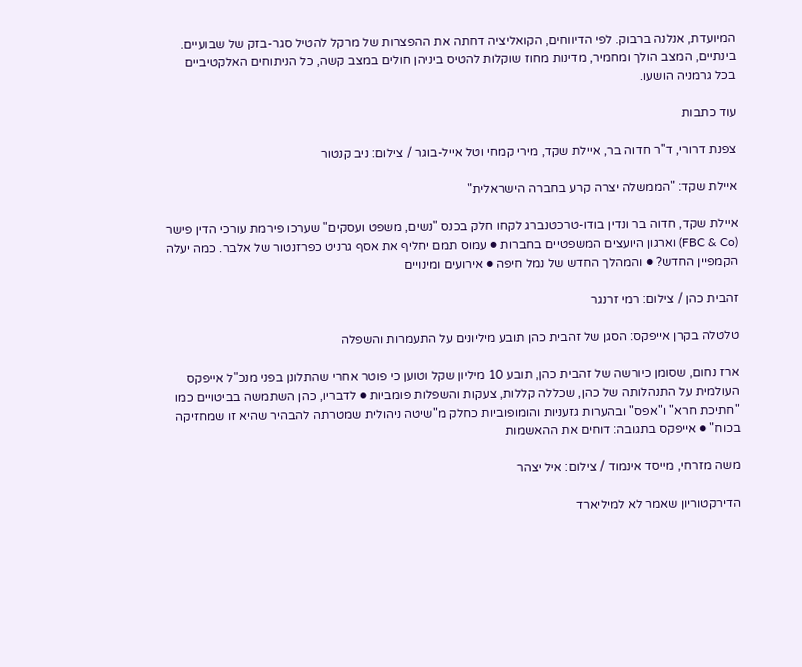המיועדת, אנלנה ברבוק. לפי הדיווחים, הקואליציה דחתה את ההפצרות של מרקל להטיל סגר-בזק של שבועיים. בינתיים, המצב הולך ומחמיר, מדינות מחוז שוקלות להטיס ביניהן חולים במצב קשה, כל הניתוחים האלקטיביים בכל גרמניה הושעו.

עוד כתבות

צפנת דרורי, ד''ר חדוה בר, איילת שקד, מירי קמחי וטל אייל-בוגר / צילום: ניב קנטור

איילת שקד: "הממשלה יצרה קרע בחברה הישראלית"

איילת שקד, חדוה בר ונדין בודו-טרכטנברג לקחו חלק בכנס "נשים, משפט ועסקים" שערכו פירמת עורכי הדין פישר (FBC & Co) וארגון היועצים המשפטיים בחברות ● עמוס תמם יחליף את אסף גרניט כפרזנטור של אלבר. כמה יעלה הקמפיין החדש? ● והמהלך החדש של נמל חיפה ● אירועים ומינויים

זהבית כהן / צילום: רמי זרנגר

טלטלה בקרן אייפקס: הסגן של זהבית כהן תובע מיליונים על התעמרות והשפלה

ארז נחום, שסומן כיורשה של זהבית כהן, תובע 10 מיליון שקל וטוען כי פוטר אחרי שהתלונן בפני מנכ"ל אייפקס העולמית על התנהלותה של כהן, שכללה קללות, צעקות והשפלות פומביות ● לדבריו, כהן השתמשה בביטויים כמו "חתיכת חרא" ו"אפס" ובהערות גזעניות והומופוביות כחלק מ"שיטה ניהולית שמטרתה להבהיר שהיא זו שמחזיקה בכוח" ● אייפקס בתגובה: דוחים את ההאשמות

משה מזרחי, מייסד אינמוד / צילום: איל יצהר

הדירקטוריון שאמר לא למיליארד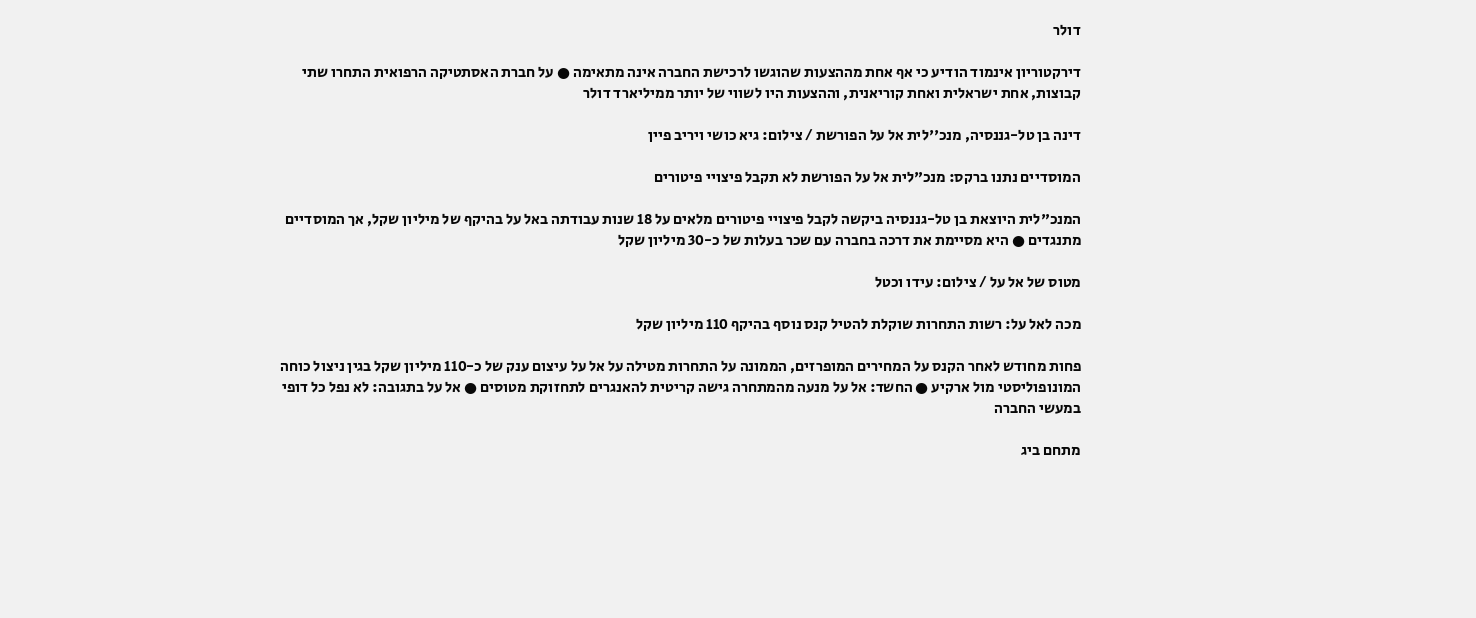דולר

דירקטוריון אינמוד הודיע כי אף אחת מההצעות שהוגשו לרכישת החברה אינה מתאימה ● על חברת האסתטיקה הרפואית התחרו שתי קבוצות, אחת ישראלית ואחת קוריאנית, וההצעות היו לשווי של יותר ממיליארד דולר

דינה בן טל-גננסיה, מנכ''לית אל על הפורשת / צילום: גיא כושי ויריב פיין

המוסדיים נתנו ברקס: מנכ"לית אל על הפורשת לא תקבל פיצויי פיטורים

המנכ"לית היוצאת בן טל-גננסיה ביקשה לקבל פיצויי פיטורים מלאים על 18 שנות עבודתה באל על בהיקף של מיליון שקל, אך המוסדיים מתנגדים ● היא מסיימת את דרכה בחברה עם שכר בעלות של כ-30 מיליון שקל

מטוס של אל על / צילום: עידו וכטל

מכה לאל על: רשות התחרות שוקלת להטיל קנס נוסף בהיקף 110 מיליון שקל

פחות מחודש לאחר הקנס על המחירים המופרזים, הממונה על התחרות מטילה על אל על עיצום ענק של כ-110 מיליון שקל בגין ניצול כוחה המונופוליסטי מול ארקיע ● החשד: אל על מנעה מהמתחרה גישה קריטית להאנגרים לתחזוקת מטוסים ● אל על בתגובה: לא נפל כל דופי במעשי החברה

מתחם ביג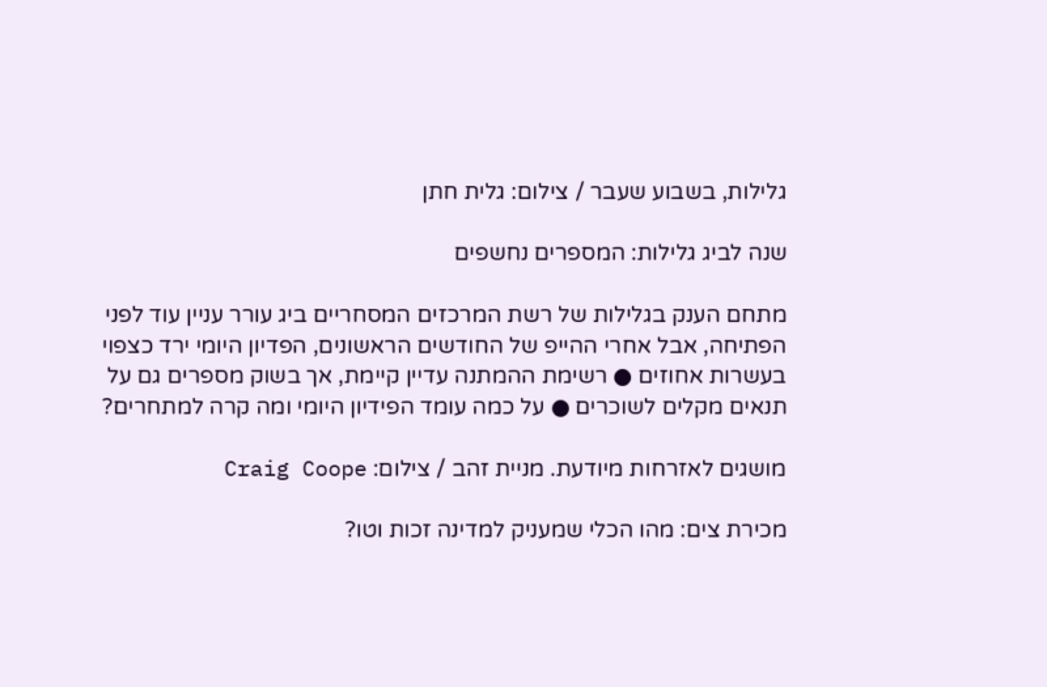גלילות, בשבוע שעבר / צילום: גלית חתן

שנה לביג גלילות: המספרים נחשפים

מתחם הענק בגלילות של רשת המרכזים המסחריים ביג עורר עניין עוד לפני הפתיחה, אבל אחרי ההייפ של החודשים הראשונים, הפדיון היומי ירד כצפוי בעשרות אחוזים ● רשימת ההמתנה עדיין קיימת, אך בשוק מספרים גם על תנאים מקלים לשוכרים ● על כמה עומד הפידיון היומי ומה קרה למתחרים?

מושגים לאזרחות מיודעת. מניית זהב / צילום: Craig Coope

מכירת צים: מהו הכלי שמעניק למדינה זכות וטו?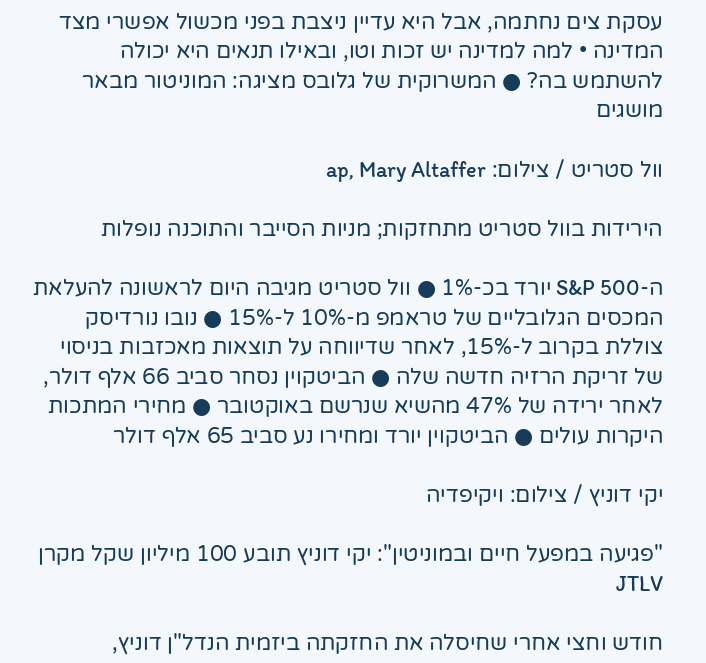עסקת צים נחתמה, אבל היא עדיין ניצבת בפני מכשול אפשרי מצד המדינה • למה למדינה יש זכות וטו, ובאילו תנאים היא יכולה להשתמש בה? ● המשרוקית של גלובס מציגה: המוניטור מבאר מושגים

וול סטריט / צילום: ap, Mary Altaffer

הירידות בוול סטריט מתחזקות; מניות הסייבר והתוכנה נופלות

ה-S&P 500 יורד בכ-1% ● וול סטריט מגיבה היום לראשונה להעלאת המכסים הגלובליים של טראמפ מ-10% ל-15% ● נובו נורדיסק צוללת בקרוב ל-15%, לאחר שדיווחה על תוצאות מאכזבות בניסוי של זריקת הרזיה חדשה שלה ● הביטקוין נסחר סביב 66 אלף דולר, לאחר ירידה של 47% מהשיא שנרשם באוקטובר ● מחירי המתכות היקרות עולים ● הביטקוין יורד ומחירו נע סביב 65 אלף דולר

יקי דוניץ / צילום: ויקיפדיה

"פגיעה במפעל חיים ובמוניטין": יקי דוניץ תובע 100 מיליון שקל מקרן JTLV

חודש וחצי אחרי שחיסלה את החזקתה ביזמית הנדל"ן דוניץ,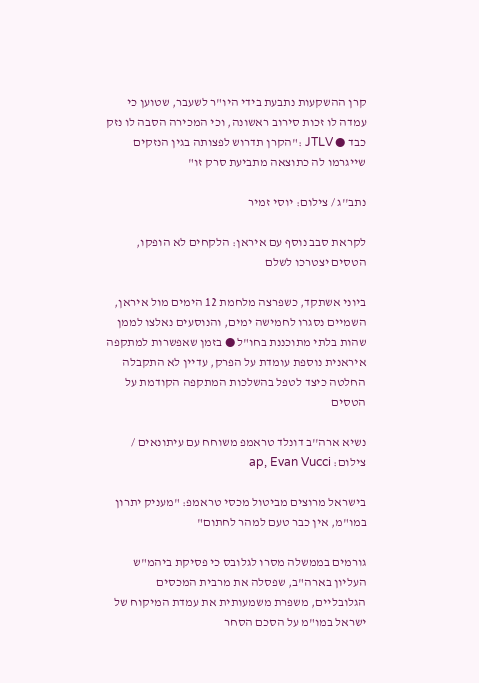קרן ההשקעות נתבעת בידי היו"ר לשעבר, שטוען כי עמדה לו זכות סירוב ראשונה, וכי המכירה הסבה לו נזק כבד ● JTLV :"הקרן תדרוש לפצותה בגין הנזקים שייגרמו לה כתוצאה מתביעת סרק זו"

נתב''ג / צילום: יוסי זמיר

לקראת סבב נוסף עם איראן: הלקחים לא הופקו, הטסים יצטרכו לשלם

ביוני אשתקד, כשפרצה מלחמת 12 הימים מול איראן, השמיים נסגרו לחמישה ימים, והנוסעים נאלצו לממן שהות בלתי מתוכננת בחו"ל ● בזמן שאפשרות למתקפה איראנית נוספת עומדת על הפרק, עדיין לא התקבלה החלטה כיצד לטפל בהשלכות המתקפה הקודמת על הטסים

נשיא ארה''ב דונלד טראמפ משוחח עם עיתונאים / צילום: ap, Evan Vucci

בישראל מרוצים מביטול מכסי טראמפ: "מעניק יתרון במו"מ, אין כבר טעם למהר לחתום"

גורמים בממשלה מסרו לגלובס כי פסיקת ביהמ"ש העליון בארה"ב, שפסלה את מרבית המכסים הגלובליים, משפרת משמעותית את עמדת המיקוח של ישראל במו"מ על הסכם הסחר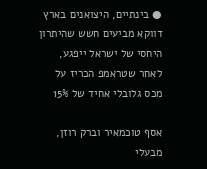● בינתיים, היצואנים בארץ דווקא מביעים חשש שהיתרון היחסי של ישראל ייפגע, לאחר שטראמפ הכריז על מכס גלובלי אחיד של 15%

אסף טוכמאיר וברק רוזן, מבעלי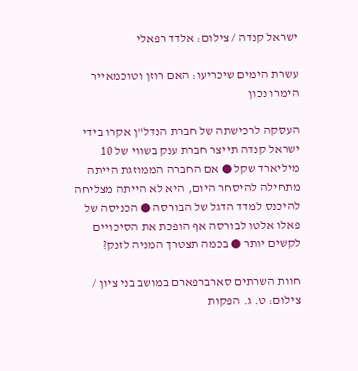ישראל קנדה / צילום: אלדד רפאלי

עשרת הימים שיכריעו: האם רוזן וטוכמאייר הימרו נכון

העסקה לרכישתה של חברת הנדל"ן אקרו בידי ישראל קנדה תייצר חברת ענק בשווי של 10 מיליארד שקל ● אם החברה הממוזגת הייתה מתחילה להיסחר היום, היא לא הייתה מצליחה להיכנס למדד הדגל של הבורסה ● הכניסה של פאלו אלטו לבורסה אף הופכת את הסיכויים לקשים יותר ● בכמה תצטרך המניה לזנק?

חוות השרתים סארברפארם במושב בני ציון / צילום: ט. ג. הפקות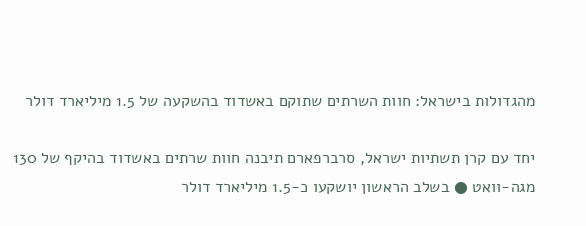מהגדולות בישראל: חוות השרתים שתוקם באשדוד בהשקעה של 1.5 מיליארד דולר

יחד עם קרן תשתיות ישראל, סרברפארם תיבנה חוות שרתים באשדוד בהיקף של 130 מגה-וואט ● בשלב הראשון יושקעו כ-1.5 מיליארד דולר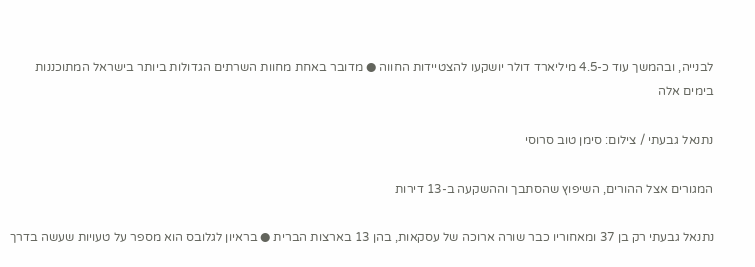לבנייה, ובהמשך עוד כ-4.5 מיליארד דולר יושקעו להצטיידות החווה ● מדובר באחת מחוות השרתים הגדולות ביותר בישראל המתוכננות בימים אלה

נתנאל גבעתי / צילום: סימן טוב סרוסי

המגורים אצל ההורים, השיפוץ שהסתבך וההשקעה ב-13 דירות

נתנאל גבעתי רק בן 37 ומאחוריו כבר שורה ארוכה של עסקאות, בהן 13 בארצות הברית ● בראיון לגלובס הוא מספר על טעויות שעשה בדרך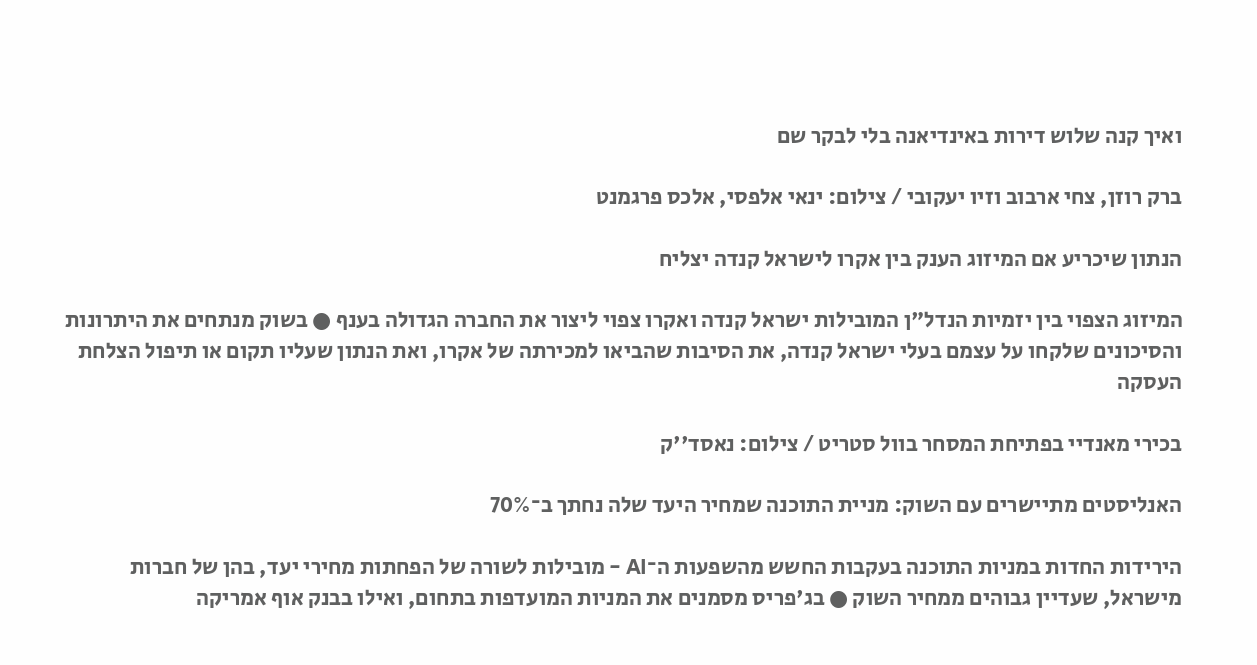ואיך קנה שלוש דירות באינדיאנה בלי לבקר שם

ברק רוזן, צחי ארבוב וזיו יעקובי / צילום: ינאי אלפסי, אלכס פרגמנט

הנתון שיכריע אם המיזוג הענק בין אקרו לישראל קנדה יצליח

המיזוג הצפוי בין יזמיות הנדל"ן המובילות ישראל קנדה ואקרו צפוי ליצור את החברה הגדולה בענף ● בשוק מנתחים את היתרונות והסיכונים שלקחו על עצמם בעלי ישראל קנדה, את הסיבות שהביאו למכירתה של אקרו, ואת הנתון שעליו תקום או תיפול הצלחת העסקה

בכירי מאנדיי בפתיחת המסחר בוול סטריט / צילום: נאסד''ק

האנליסטים מתיישרים עם השוק: מניית התוכנה שמחיר היעד שלה נחתך ב־70%

הירידות החדות במניות התוכנה בעקבות החשש מהשפעות ה־AI - מובילות לשורה של הפחתות מחירי יעד, בהן של חברות מישראל, שעדיין גבוהים ממחיר השוק ● בג'פריס מסמנים את המניות המועדפות בתחום, ואילו בבנק אוף אמריקה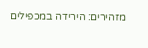מזהירים: הירידה במכפילים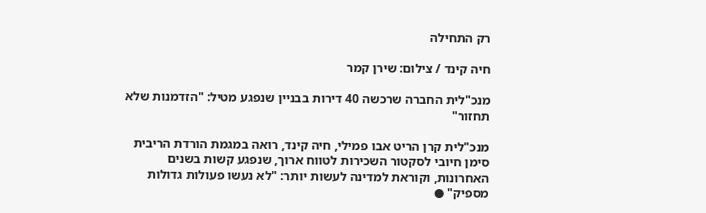רק התחילה

חיה קינד / צילום: שירן קמר

מנכ"לית החברה שרכשה 40 דירות בבניין שנפגע מטיל: "הזדמנות שלא תחזור"

מנכ"לית קרן הריט אבו פמילי, חיה קינד, רואה במגמת הורדת הריבית סימן חיובי לסקטור השכירות לטווח ארוך, שנפגע קשות בשנים האחרונות, וקוראת למדינה לעשות יותר: "לא נעשו פעולות גדולות מספיק" ●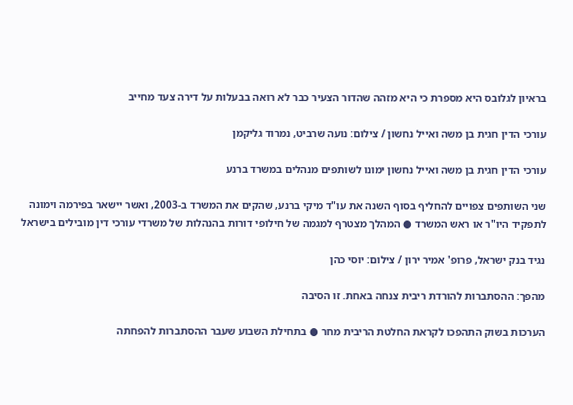בראיון לגלובס היא מספרת כי היא מזהה שהדור הצעיר כבר לא רואה בבעלות על דירה צעד מחייב

עורכי הדין חגית בן משה ואייל נחשון / צילום: נועה שרביט, נמרוד גליקמן

עורכי הדין חגית בן משה ואייל נחשון ימונו לשותפים מנהלים במשרד ברנע

שני השותפים צפויים להחליף בסוף השנה את עו"ד מיקי ברנע, שהקים את המשרד ב-2003, ואשר יישאר בפירמה וימונה לתפקיד היו"ר או ראש המשרד ● המהלך מצטרף למגמה של חילופי דורות בהנהלות של משרדי עורכי דין מובילים בישראל

נגיד בנק ישראל, פרופ' אמיר ירון / צילום: יוסי כהן

מהפך: ההסתברות להורדת ריבית צנחה באחת. זו הסיבה

הערכות בשוק התהפכו לקראת החלטת הריבית מחר ● בתחילת השבוע שעבר ההסתברות להפחתה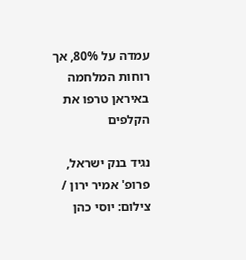עמדה על 80%, אך רוחות המלחמה באיראן טרפו את הקלפים

נגיד בנק ישראל, פרופ' אמיר ירון / צילום: יוסי כהן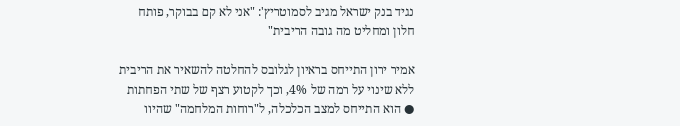נגיד בנק ישראל מגיב לסמוטריץ': "אני לא קם בבוקר, פותח חלון ומחליט מה גובה הריבית"

אמיר ירון התייחס בראיון לגלובס להחלטה להשאיר את הריבית ללא שינוי על רמה של 4%, וכך לקטוע רצף של שתי הפחתות ● הוא התייחס למצב הכלכלה, ל"רוחות המלחמה" שהיוו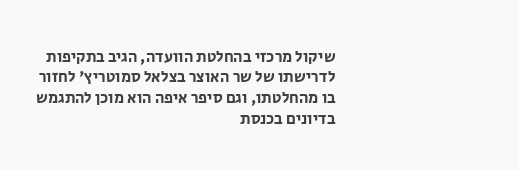שיקול מרכזי בהחלטת הוועדה, הגיב בתקיפות לדרישתו של שר האוצר בצלאל סמוטריץ' לחזור בו מהחלטתו, וגם סיפר איפה הוא מוכן להתגמש בדיונים בכנסת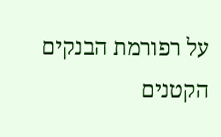על רפורמת הבנקים הקטנים